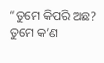“ତୁମେ କିପରି ଅଛ? ତୁମେ କ’ଣ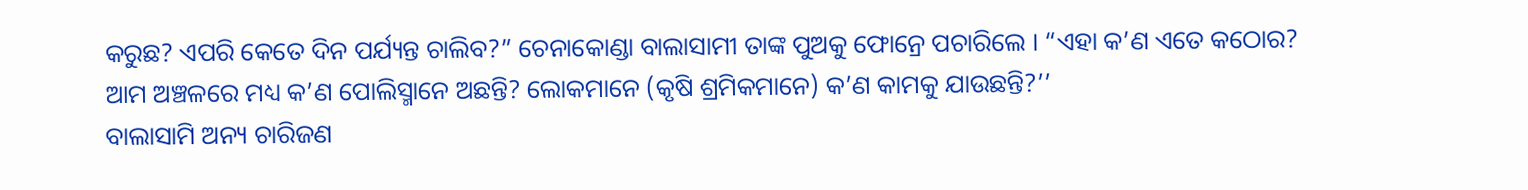କରୁଛ? ଏପରି କେତେ ଦିନ ପର୍ଯ୍ୟନ୍ତ ଚାଲିବ?” ଚେନାକୋଣ୍ଡା ବାଲାସାମୀ ତାଙ୍କ ପୁଅକୁ ଫୋନ୍ରେ ପଚାରିଲେ । “ଏହା କ’ଣ ଏତେ କଠୋର? ଆମ ଅଞ୍ଚଳରେ ମଧ୍ୟ କ’ଣ ପୋଲିସ୍ମାନେ ଅଛନ୍ତି? ଲୋକମାନେ (କୃଷି ଶ୍ରମିକମାନେ) କ’ଣ କାମକୁ ଯାଉଛନ୍ତି?’’
ବାଲାସାମି ଅନ୍ୟ ଚାରିଜଣ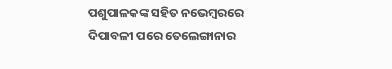ପଶୁପାଳକଙ୍କ ସହିତ ନଭେମ୍ବରରେ ଦିପାବଳୀ ପରେ ତେଲେଙ୍ଗାନାର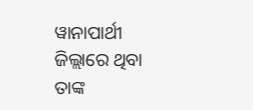ୱାନାପାର୍ଥୀ ଜିଲ୍ଲାରେ ଥିବା ତାଙ୍କ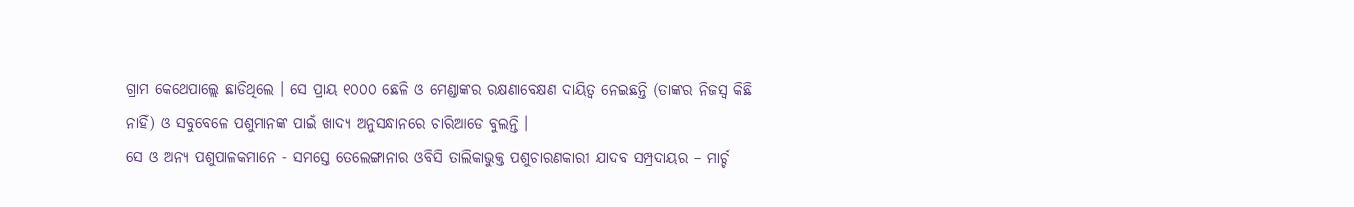ଗ୍ରାମ କେଥେପାଲ୍ଲେ ଛାଡିଥିଲେ । ସେ ପ୍ରାୟ ୧୦୦୦ ଛେଳି ଓ ମେଣ୍ଡାଙ୍କର ରକ୍ଷଣାବେକ୍ଷଣ ଦାୟିତ୍ୱ ନେଇଛନ୍ତି (ତାଙ୍କର ନିଜସ୍ୱ କିଛି ନାହିଁ) ଓ ସବୁବେଳେ ପଶୁମାନଙ୍କ ପାଇଁ ଖାଦ୍ୟ ଅନୁସନ୍ଧାନରେ ଚାରିଆଡେ ବୁଲନ୍ତି ।
ସେ ଓ ଅନ୍ୟ ପଶୁପାଳକମାନେ - ସମସ୍ତେ ତେଲେଙ୍ଗାନାର ଓବିସି ତାଲିକାଭୁକ୍ତ ପଶୁଚାରଣକାରୀ ଯାଦବ ସମ୍ପ୍ରଦାୟର – ମାର୍ଚ୍ଚ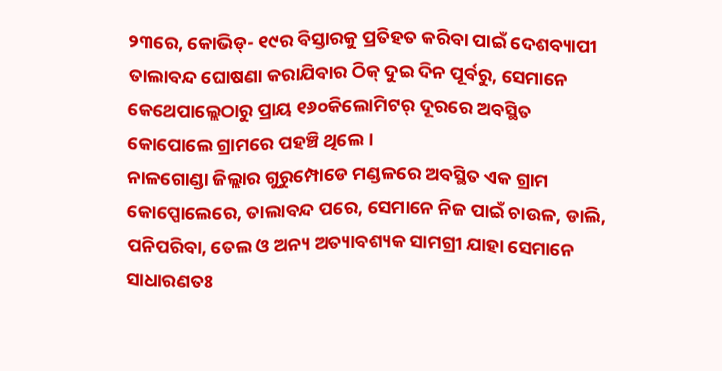୨୩ରେ, କୋଭିଡ୍- ୧୯ର ବିସ୍ତାରକୁ ପ୍ରତିହତ କରିବା ପାଇଁ ଦେଶବ୍ୟାପୀ ତାଲାବନ୍ଦ ଘୋଷଣା କରାଯିବାର ଠିକ୍ ଦୁଇ ଦିନ ପୂର୍ବରୁ, ସେମାନେ କେଥେପାଲ୍ଲେଠାରୁ ପ୍ରାୟ ୧୬୦କିଲୋମିଟର୍ ଦୂରରେ ଅବସ୍ଥିତ କୋପୋଲେ ଗ୍ରାମରେ ପହଞ୍ଚି ଥିଲେ ।
ନାଳଗୋଣ୍ଡା ଜିଲ୍ଲାର ଗୁରୁମ୍ପୋଡେ ମଣ୍ଡଳରେ ଅବସ୍ଥିତ ଏକ ଗ୍ରାମ କୋପ୍ପୋଲେରେ, ତାଲାବନ୍ଦ ପରେ, ସେମାନେ ନିଜ ପାଇଁ ଚାଉଳ, ଡାଲି, ପନିପରିବା, ତେଲ ଓ ଅନ୍ୟ ଅତ୍ୟାବଶ୍ୟକ ସାମଗ୍ରୀ ଯାହା ସେମାନେ ସାଧାରଣତଃ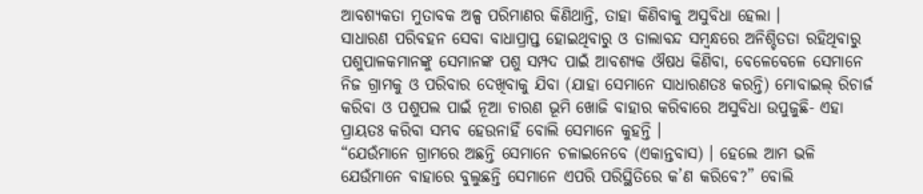ଆବଶ୍ୟକତା ମୁତାବକ ଅଳ୍ପ ପରିମାଣର କିଣିଥାନ୍ତି, ତାହା କିଣିବାକୁ ଅସୁବିଧା ହେଲା ।
ସାଧାରଣ ପରିବହନ ସେବା ବାଧାପ୍ରାପ୍ତ ହୋଇଥିବାରୁ ଓ ତାଲାବନ୍ଦ ସମ୍ବନ୍ଧରେ ଅନିଶ୍ଚିତତା ରହିଥିବାରୁ ପଶୁପାଳକମାନଙ୍କୁ ସେମାନଙ୍କ ପଶୁ ସମ୍ପଦ ପାଇଁ ଆବଶ୍ୟକ ଔଷଧ କିଣିବା, ବେଳେବେଳେ ସେମାନେ ନିଜ ଗ୍ରାମକୁ ଓ ପରିବାର ଦେଖିବାକୁ ଯିବା (ଯାହା ସେମାନେ ସାଧାରଣତଃ କରନ୍ତି) ମୋବାଇଲ୍ ରିଚାର୍ଜ କରିବା ଓ ପଶୁପଲ ପାଇଁ ନୂଆ ଚାରଣ ଭୂମି ଖୋଜି ବାହାର କରିବାରେ ଅସୁବିଧା ଉପୁଜୁଛି- ଏହା ପ୍ରାୟତଃ କରିବା ସମ୍ଭବ ହେଉନାହିଁ ବୋଲି ସେମାନେ କୁହନ୍ତି ।
“ଯେଉଁମାନେ ଗ୍ରାମରେ ଅଛନ୍ତି ସେମାନେ ଚଳାଇନେବେ (ଏକାନ୍ତବାସ) । ହେଲେ ଆମ ଭଳି ଯେଉଁମାନେ ବାହାରେ ବୁଲୁଛନ୍ତି ସେମାନେ ଏପରି ପରିସ୍ଥିତିରେ କ’ଣ କରିବେ?” ବୋଲି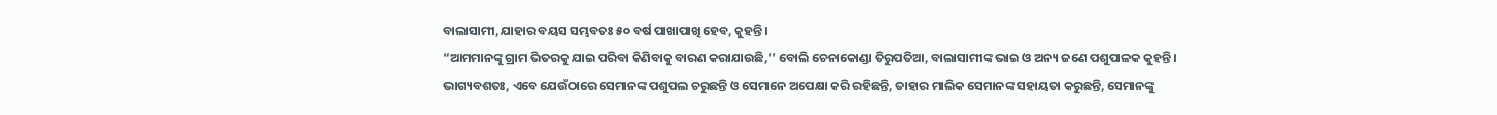ବାଲାସାମୀ, ଯାହାର ବୟସ ସମ୍ଭବତଃ ୫୦ ବର୍ଷ ପାଖାପାଖି ହେବ, କୁହନ୍ତି ।
“ଆମମାନଙ୍କୁ ଗ୍ରାମ ଭିତରକୁ ଯାଇ ପରିବା କିଣିବାକୁ ବାରଣ କରାଯାଉଛି,’’ ବୋଲି ଚେନାକୋଣ୍ଡା ତିରୁପତିଆ, ବାଲାସାମୀଙ୍କ ଭାଇ ଓ ଅନ୍ୟ ଜଣେ ପଶୁପାଳକ କୁହନ୍ତି ।
ଭାଗ୍ୟବଶତଃ, ଏବେ ଯେଉଁଠାରେ ସେମାନଙ୍କ ପଶୁପଲ ଚରୁଛନ୍ତି ଓ ସେମାନେ ଅପେକ୍ଷା କରି ରହିଛନ୍ତି, ତାହାର ମାଲିକ ସେମାନଙ୍କ ସହାୟତା କରୁଛନ୍ତି, ସେମାନଙ୍କୁ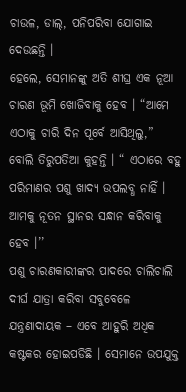ଚାଉଳ, ଡାଲ୍, ପନିପରିବା ଯୋଗାଇ ଦେଉଛନ୍ତି ।
ହେଲେ, ସେମାନଙ୍କୁ ଅତି ଶୀଘ୍ର ଏକ ନୂଆ ଚାରଣ ଭୂମି ଖୋଜିବାକୁ ହେବ । “ଆମେ ଏଠାକୁ ଚାରି ଦିନ ପୂର୍ବେ ଆସିଥିଲୁ,” ବୋଲି ତିରୁପତିଆ କୁହନ୍ତି । “ ଏଠାରେ ବହୁ ପରିମାଣର ପଶୁ ଖାଦ୍ୟ ଉପଲବ୍ଧ ନାହିଁ । ଆମକୁ ନୂତନ ସ୍ଥାନର ସନ୍ଧାନ କରିବାକୁ ହେବ ।’’
ପଶୁ ଚାରଣକାରୀଙ୍କର ପାଦରେ ଚାଲିଚାଲି ଦୀର୍ଘ ଯାତ୍ରା କରିବା ସବୁବେଳେ ଯନ୍ତ୍ରଣାଦାୟକ – ଏବେ ଆହୁରି ଅଧିକ କଷ୍ଟକର ହୋଇପଡିଛି । ସେମାନେ ଉପଯୁକ୍ତ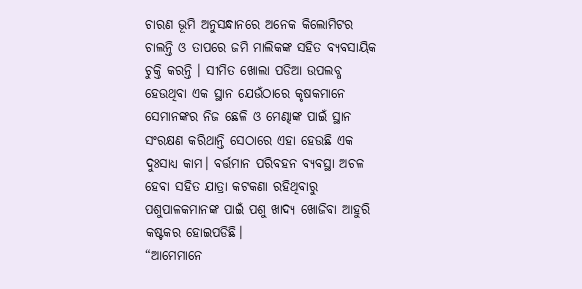ଚାରଣ ଭୂମି ଅନୁସନ୍ଧାନରେ ଅନେକ କିଲୋମିଟର ଚାଲନ୍ତି ଓ ତାପରେ ଜମି ମାଲିକଙ୍କ ସହିତ ବ୍ୟବସାୟିକ ଚୁକ୍ତି କରନ୍ତି । ସୀମିତ ଖୋଲା ପଡିଆ ଉପଲବ୍ଧ ହେଉଥିବା ଏକ ସ୍ଥାନ ଯେଉଁଠାରେ କୃଷକମାନେ ସେମାନଙ୍କର ନିଜ ଛେଳି ଓ ମେଣ୍ଢାଙ୍କ ପାଇଁ ସ୍ଥାନ ସଂରକ୍ଷଣ କରିଥାନ୍ତି ସେଠାରେ ଏହା ହେଉଛି ଏକ ଦୁଃସାଧ୍ୟ କାମ। ବର୍ତ୍ତମାନ ପରିବହନ ବ୍ୟବସ୍ଥା ଅଚଳ ହେବା ସହିତ ଯାତ୍ରା କଟକଣା ରହିଥିବାରୁ ପଶୁପାଳକମାନଙ୍କ ପାଇଁ ପଶୁ ଖାଦ୍ୟ ଖୋଜିବା ଆହୁରି କଷ୍ଟକର ହୋଇପଡିଛି।
“ଆମେମାନେ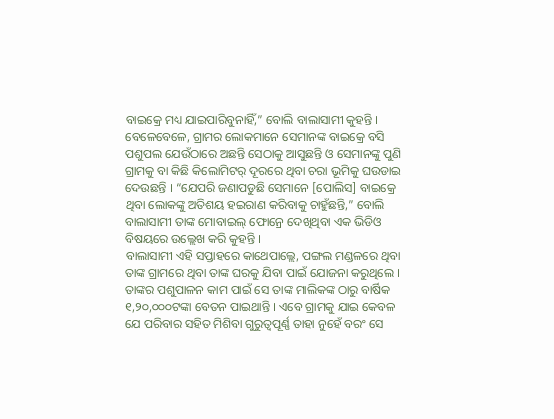ବାଇକ୍ରେ ମଧ୍ୟ ଯାଇପାରିବୁନାହିଁ,” ବୋଲି ବାଲାସାମୀ କୁହନ୍ତି । ବେଳେବେଳେ, ଗ୍ରାମର ଲୋକମାନେ ସେମାନଙ୍କ ବାଇକ୍ରେ ବସି ପଶୁପଲ ଯେଉଁଠାରେ ଅଛନ୍ତି ସେଠାକୁ ଆସୁଛନ୍ତି ଓ ସେମାନଙ୍କୁ ପୁଣି ଗ୍ରାମକୁ ବା କିଛି କିଲୋମିଟର୍ ଦୂରରେ ଥିବା ଚରା ଭୂମିକୁ ଘଉଡାଇ ଦେଉଛନ୍ତି । “ଯେପରି ଜଣାପଡୁଛି ସେମାନେ [ପୋଲିସ] ବାଇକ୍ରେ ଥିବା ଲୋକଙ୍କୁ ଅତିଶୟ ହଇରାଣ କରିବାକୁ ଚାହୁଁଛନ୍ତି,” ବୋଲି ବାଲାସାମୀ ତାଙ୍କ ମୋବାଇଲ୍ ଫୋନ୍ରେ ଦେଖିଥିବା ଏକ ଭିଡିଓ ବିଷୟରେ ଉଲ୍ଲେଖ କରି କୁହନ୍ତି ।
ବାଲାସାମୀ ଏହି ସପ୍ତାହରେ କାଥେପାଲ୍ଲେ, ପଙ୍ଗଲ ମଣ୍ଡଳରେ ଥିବା ତାଙ୍କ ଗ୍ରାମରେ ଥିବା ତାଙ୍କ ଘରକୁ ଯିବା ପାଇଁ ଯୋଜନା କରୁଥିଲେ । ତାଙ୍କର ପଶୁପାଳନ କାମ ପାଇଁ ସେ ତାଙ୍କ ମାଲିକଙ୍କ ଠାରୁ ବାର୍ଷିକ ୧,୨୦,୦୦୦ଟଙ୍କା ବେତନ ପାଇଥାନ୍ତି । ଏବେ ଗ୍ରାମକୁ ଯାଇ କେବଳ ଯେ ପରିବାର ସହିତ ମିଶିବା ଗୁରୁତ୍ୱପୂର୍ଣ୍ଣ ତାହା ନୁହେଁ ବରଂ ସେ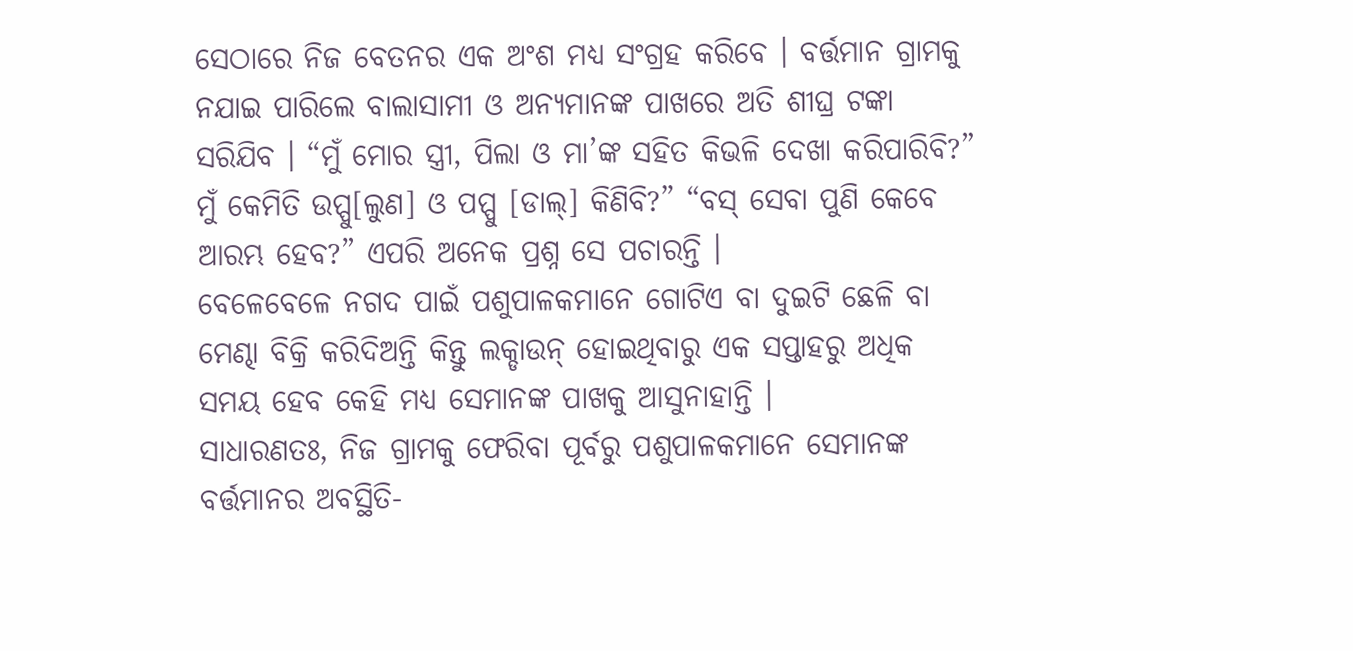ସେଠାରେ ନିଜ ବେତନର ଏକ ଅଂଶ ମଧ୍ୟ ସଂଗ୍ରହ କରିବେ । ବର୍ତ୍ତମାନ ଗ୍ରାମକୁ ନଯାଇ ପାରିଲେ ବାଲାସାମୀ ଓ ଅନ୍ୟମାନଙ୍କ ପାଖରେ ଅତି ଶୀଘ୍ର ଟଙ୍କା ସରିଯିବ । “ମୁଁ ମୋର ସ୍ତ୍ରୀ, ପିଲା ଓ ମା’ଙ୍କ ସହିତ କିଭଳି ଦେଖା କରିପାରିବି?” ମୁଁ କେମିତି ଉପ୍ପୁ[ଲୁଣ] ଓ ପପ୍ପୁ [ଡାଲ୍] କିଣିବି?” “ବସ୍ ସେବା ପୁଣି କେବେ ଆରମ୍ଭ ହେବ?” ଏପରି ଅନେକ ପ୍ରଶ୍ନ ସେ ପଚାରନ୍ତି ।
ବେଳେବେଳେ ନଗଦ ପାଇଁ ପଶୁପାଳକମାନେ ଗୋଟିଏ ବା ଦୁଇଟି ଛେଳି ବା ମେଣ୍ଢା ବିକ୍ରି କରିଦିଅନ୍ତି କିନ୍ତୁ ଲକ୍ଡାଉନ୍ ହୋଇଥିବାରୁ ଏକ ସପ୍ତାହରୁ ଅଧିକ ସମୟ ହେବ କେହି ମଧ୍ୟ ସେମାନଙ୍କ ପାଖକୁ ଆସୁନାହାନ୍ତି ।
ସାଧାରଣତଃ, ନିଜ ଗ୍ରାମକୁ ଫେରିବା ପୂର୍ବରୁ ପଶୁପାଳକମାନେ ସେମାନଙ୍କ ବର୍ତ୍ତମାନର ଅବସ୍ଥିତି-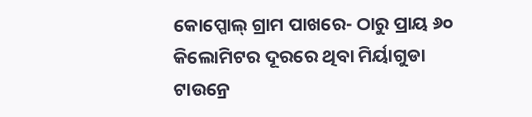କୋପ୍ପୋଲ୍ ଗ୍ରାମ ପାଖରେ- ଠାରୁ ପ୍ରାୟ ୬୦ କିଲୋମିଟର ଦୂରରେ ଥିବା ମିର୍ୟାଗୁଡା ଟାଉନ୍ରେ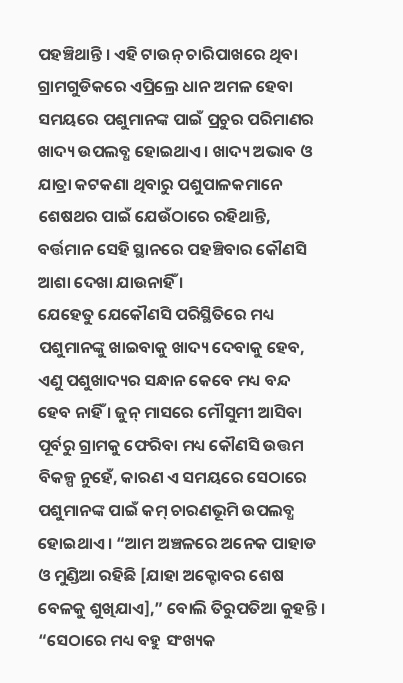ପହଞ୍ଚିଥାନ୍ତି । ଏହି ଟାଉନ୍ ଚାରିପାଖରେ ଥିବା ଗ୍ରାମଗୁଡିକରେ ଏପ୍ରିଲ୍ରେ ଧାନ ଅମଳ ହେବା ସମୟରେ ପଶୁମାନଙ୍କ ପାଇଁ ପ୍ରଚୁର ପରିମାଣର ଖାଦ୍ୟ ଉପଲବ୍ଧ ହୋଇଥାଏ । ଖାଦ୍ୟ ଅଭାବ ଓ ଯାତ୍ରା କଟକଣା ଥିବାରୁ ପଶୁପାଳକମାନେ ଶେଷଥର ପାଇଁ ଯେଉଁଠାରେ ରହିଥାନ୍ତି, ବର୍ତ୍ତମାନ ସେହି ସ୍ଥାନରେ ପହଞ୍ଚିବାର କୌଣସି ଆଶା ଦେଖା ଯାଉନାହିଁ ।
ଯେହେତୁ ଯେକୌଣସି ପରିସ୍ଥିତିରେ ମଧ୍ୟ ପଶୁମାନଙ୍କୁ ଖାଇବାକୁ ଖାଦ୍ୟ ଦେବାକୁ ହେବ, ଏଣୁ ପଶୁଖାଦ୍ୟର ସନ୍ଧାନ କେବେ ମଧ୍ୟ ବନ୍ଦ ହେବ ନାହିଁ । ଜୁନ୍ ମାସରେ ମୌସୁମୀ ଆସିବା ପୂର୍ବରୁ ଗ୍ରାମକୁ ଫେରିବା ମଧ୍ୟ କୌଣସି ଉତ୍ତମ ବିକଳ୍ପ ନୁହେଁ, କାରଣ ଏ ସମୟରେ ସେଠାରେ ପଶୁମାନଙ୍କ ପାଇଁ କମ୍ ଚାରଣଭୂମି ଉପଲବ୍ଧ ହୋଇଥାଏ । “ଆମ ଅଞ୍ଚଳରେ ଅନେକ ପାହାଡ ଓ ମୁଣ୍ଡିଆ ରହିଛି [ଯାହା ଅକ୍ଟୋବର ଶେଷ ବେଳକୁ ଶୁଖିଯାଏ],” ବୋଲି ତିରୁପତିଆ କୁହନ୍ତି । “ସେଠାରେ ମଧ୍ୟ ବହୁ ସଂଖ୍ୟକ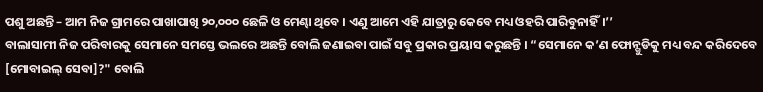ପଶୁ ଅଛନ୍ତି – ଆମ ନିଜ ଗ୍ରାମରେ ପାଖାପାଖି ୨୦,୦୦୦ ଛେଳି ଓ ମେଣ୍ଢା ଥିବେ । ଏଣୁ ଆମେ ଏହି ଯାତ୍ରାରୁ କେବେ ମଧ୍ୟ ଓହରି ପାରିବୁନାହିଁ।’’
ବାଲାସାମୀ ନିଜ ପରିବାରକୁ ସେମାନେ ସମସ୍ତେ ଭଲରେ ଅଛନ୍ତି ବୋଲି ଜଣାଇବା ପାଇଁ ସବୁ ପ୍ରକାର ପ୍ରୟାସ କରୁଛନ୍ତି । “ସେମାନେ କ’ଣ ଫୋନ୍ଗୁଡିକୁ ମଧ୍ୟ ବନ୍ଦ କରିଦେବେ [ମୋବାଇଲ୍ ସେବା]?" ବୋଲି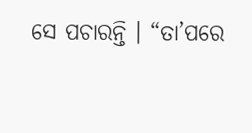ସେ ପଚାରନ୍ତି । “ତା’ପରେ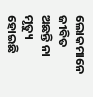ଲୋକମାନେ ଜୀବିତ ଅଛନ୍ତି ନା ମୃତ୍ୟୁ ହୋଇଛି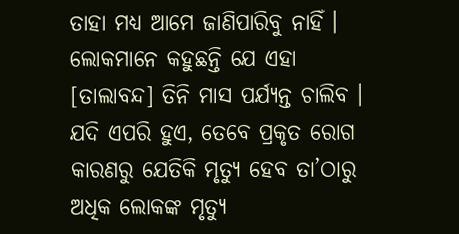ତାହା ମଧ୍ୟ ଆମେ ଜାଣିପାରିବୁ ନାହିଁ । ଲୋକମାନେ କହୁଛନ୍ତି ଯେ ଏହା [ତାଲାବନ୍ଦ] ତିନି ମାସ ପର୍ଯ୍ୟନ୍ତ ଚାଲିବ । ଯଦି ଏପରି ହୁଏ, ତେବେ ପ୍ରକୃତ ରୋଗ କାରଣରୁ ଯେତିକି ମୃତ୍ୟୁ ହେବ ତା’ଠାରୁ ଅଧିକ ଲୋକଙ୍କ ମୃତ୍ୟୁ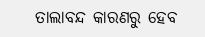ତାଲାବନ୍ଦ କାରଣରୁ ହେବ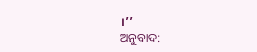।’’
ଅନୁବାଦ: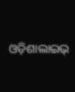ଓଡ଼ିଶାଲାଇଭ୍